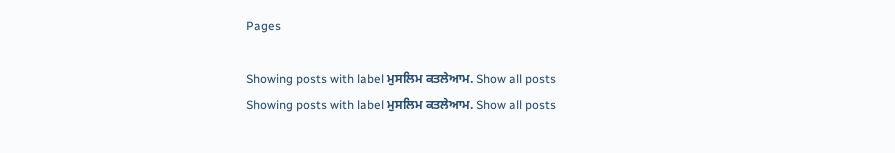Pages

Showing posts with label ਮੁਸਲਿਮ ਕਤਲੇਆਮ. Show all posts
Showing posts with label ਮੁਸਲਿਮ ਕਤਲੇਆਮ. Show all posts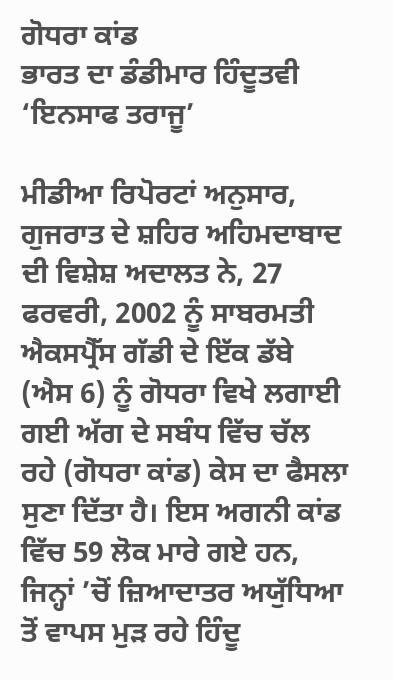ਗੋਧਰਾ ਕਾਂਡ
ਭਾਰਤ ਦਾ ਡੰਡੀਮਾਰ ਹਿੰਦੂਤਵੀ ‘ਇਨਸਾਫ ਤਰਾਜੂ’

ਮੀਡੀਆ ਰਿਪੋਰਟਾਂ ਅਨੁਸਾਰ, ਗੁਜਰਾਤ ਦੇ ਸ਼ਹਿਰ ਅਹਿਮਦਾਬਾਦ ਦੀ ਵਿਸ਼ੇਸ਼ ਅਦਾਲਤ ਨੇ, 27 ਫਰਵਰੀ, 2002 ਨੂੰ ਸਾਬਰਮਤੀ ਐਕਸਪ੍ਰੈੱਸ ਗੱਡੀ ਦੇ ਇੱਕ ਡੱਬੇ (ਐਸ 6) ਨੂੰ ਗੋਧਰਾ ਵਿਖੇ ਲਗਾਈ ਗਈ ਅੱਗ ਦੇ ਸਬੰਧ ਵਿੱਚ ਚੱਲ ਰਹੇ (ਗੋਧਰਾ ਕਾਂਡ) ਕੇਸ ਦਾ ਫੈਸਲਾ ਸੁਣਾ ਦਿੱਤਾ ਹੈ। ਇਸ ਅਗਨੀ ਕਾਂਡ ਵਿੱਚ 59 ਲੋਕ ਮਾਰੇ ਗਏ ਹਨ, ਜਿਨ੍ਹਾਂ ’ਚੋਂ ਜ਼ਿਆਦਾਤਰ ਅਯੁੱਧਿਆ ਤੋਂ ਵਾਪਸ ਮੁੜ ਰਹੇ ਹਿੰਦੂ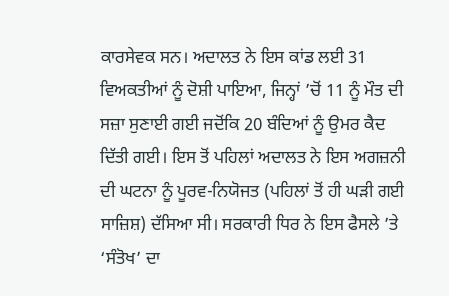ਕਾਰਸੇਵਕ ਸਨ। ਅਦਾਲਤ ਨੇ ਇਸ ਕਾਂਡ ਲਈ 31 ਵਿਅਕਤੀਆਂ ਨੂੰ ਦੋਸ਼ੀ ਪਾਇਆ, ਜਿਨ੍ਹਾਂ ’ਚੋਂ 11 ਨੂੰ ਮੌਤ ਦੀ ਸਜ਼ਾ ਸੁਣਾਈ ਗਈ ਜਦੋਂਕਿ 20 ਬੰਦਿਆਂ ਨੂੰ ਉਮਰ ਕੈਦ ਦਿੱਤੀ ਗਈ। ਇਸ ਤੋਂ ਪਹਿਲਾਂ ਅਦਾਲਤ ਨੇ ਇਸ ਅਗਜ਼ਨੀ ਦੀ ਘਟਨਾ ਨੂੰ ਪੂਰਵ-ਨਿਯੋਜਤ (ਪਹਿਲਾਂ ਤੋਂ ਹੀ ਘੜੀ ਗਈ ਸਾਜ਼ਿਸ਼) ਦੱਸਿਆ ਸੀ। ਸਰਕਾਰੀ ਧਿਰ ਨੇ ਇਸ ਫੈਸਲੇ ’ਤੇ ‘ਸੰਤੋਖ’ ਦਾ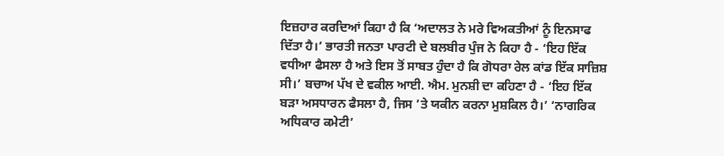ਇਜ਼ਹਾਰ ਕਰਦਿਆਂ ਕਿਹਾ ਹੈ ਕਿ ‘ਅਦਾਲਤ ਨੇ ਮਰੇ ਵਿਅਕਤੀਆਂ ਨੂੰ ਇਨਸਾਫ ਦਿੱਤਾ ਹੈ।’ ਭਾਰਤੀ ਜਨਤਾ ਪਾਰਟੀ ਦੇ ਬਲਬੀਰ ਪੁੰਜ ਨੇ ਕਿਹਾ ਹੈ - ‘ਇਹ ਇੱਕ ਵਧੀਆ ਫੈਸਲਾ ਹੈ ਅਤੇ ਇਸ ਤੋਂ ਸਾਬਤ ਹੁੰਦਾ ਹੈ ਕਿ ਗੋਧਰਾ ਰੇਲ ਕਾਂਡ ਇੱਕ ਸਾਜ਼ਿਸ਼ ਸੀ।’ ਬਚਾਅ ਪੱਖ ਦੇ ਵਕੀਲ ਆਈ. ਐਮ. ਮੁਨਸ਼ੀ ਦਾ ਕਹਿਣਾ ਹੈ - ‘ਇਹ ਇੱਕ ਬੜਾ ਅਸਧਾਰਨ ਫੈਸਲਾ ਹੈ, ਜਿਸ ’ਤੇ ਯਕੀਨ ਕਰਨਾ ਮੁਸ਼ਕਿਲ ਹੈ।’ ‘ਨਾਗਰਿਕ ਅਧਿਕਾਰ ਕਮੇਟੀ’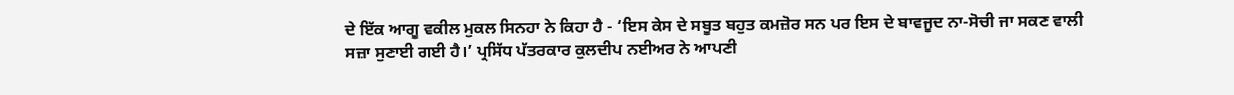ਦੇ ਇੱਕ ਆਗੂ ਵਕੀਲ ਮੁਕਲ ਸਿਨਹਾ ਨੇ ਕਿਹਾ ਹੈ - ‘ਇਸ ਕੇਸ ਦੇ ਸਬੂਤ ਬਹੁਤ ਕਮਜ਼ੋਰ ਸਨ ਪਰ ਇਸ ਦੇ ਬਾਵਜੂਦ ਨਾ-ਸੋਚੀ ਜਾ ਸਕਣ ਵਾਲੀ ਸਜ਼ਾ ਸੁਣਾਈ ਗਈ ਹੈ।’ ਪ੍ਰਸਿੱਧ ਪੱਤਰਕਾਰ ਕੁਲਦੀਪ ਨਈਅਰ ਨੇ ਆਪਣੀ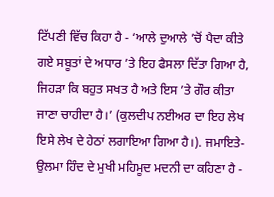ਟਿੱਪਣੀ ਵਿੱਚ ਕਿਹਾ ਹੈ - ‘ਆਲੇ ਦੁਆਲੇ ’ਚੋਂ ਪੈਦਾ ਕੀਤੇ ਗਏ ਸਬੂਤਾਂ ਦੇ ਅਧਾਰ ’ਤੇ ਇਹ ਫੈਸਲਾ ਦਿੱਤਾ ਗਿਆ ਹੈ, ਜਿਹੜਾ ਕਿ ਬਹੁਤ ਸਖਤ ਹੈ ਅਤੇ ਇਸ ’ਤੇ ਗੌਰ ਕੀਤਾ ਜਾਣਾ ਚਾਹੀਦਾ ਹੈ।’ (ਕੁਲਦੀਪ ਨਈਅਰ ਦਾ ਇਹ ਲੇਖ ਇਸੇ ਲੇਖ ਦੇ ਹੇਠਾਂ ਲਗਾਇਆ ਗਿਆ ਹੈ।). ਜਮਾਇਤੇ-ਉਲਮਾ ਹਿੰਦ ਦੇ ਮੁਖੀ ਮਹਿਮੂਦ ਮਦਨੀ ਦਾ ਕਹਿਣਾ ਹੈ -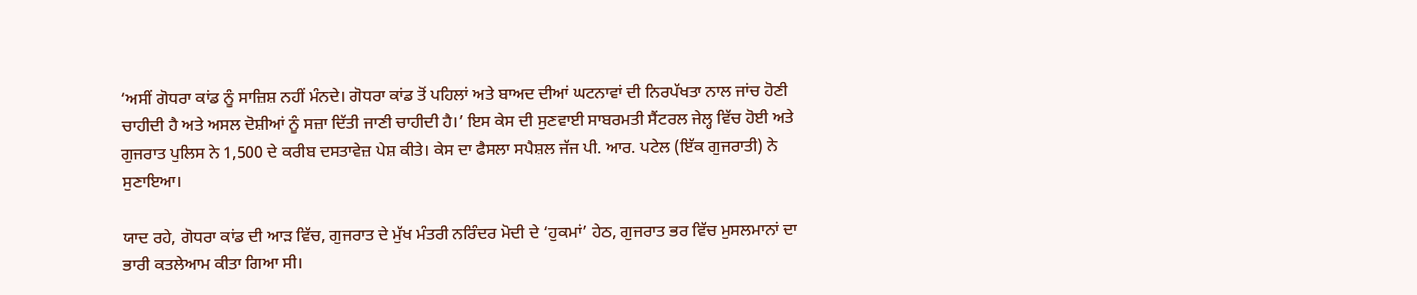‘ਅਸੀਂ ਗੋਧਰਾ ਕਾਂਡ ਨੂੰ ਸਾਜ਼ਿਸ਼ ਨਹੀਂ ਮੰਨਦੇ। ਗੋਧਰਾ ਕਾਂਡ ਤੋਂ ਪਹਿਲਾਂ ਅਤੇ ਬਾਅਦ ਦੀਆਂ ਘਟਨਾਵਾਂ ਦੀ ਨਿਰਪੱਖਤਾ ਨਾਲ ਜਾਂਚ ਹੋਣੀ ਚਾਹੀਦੀ ਹੈ ਅਤੇ ਅਸਲ ਦੋਸ਼ੀਆਂ ਨੂੰ ਸਜ਼ਾ ਦਿੱਤੀ ਜਾਣੀ ਚਾਹੀਦੀ ਹੈ।’ ਇਸ ਕੇਸ ਦੀ ਸੁਣਵਾਈ ਸਾਬਰਮਤੀ ਸੈਂਟਰਲ ਜੇਲ੍ਹ ਵਿੱਚ ਹੋਈ ਅਤੇ ਗੁਜਰਾਤ ਪੁਲਿਸ ਨੇ 1,500 ਦੇ ਕਰੀਬ ਦਸਤਾਵੇਜ਼ ਪੇਸ਼ ਕੀਤੇ। ਕੇਸ ਦਾ ਫੈਸਲਾ ਸਪੈਸ਼ਲ ਜੱਜ ਪੀ. ਆਰ. ਪਟੇਲ (ਇੱਕ ਗੁਜਰਾਤੀ) ਨੇ ਸੁਣਾਇਆ।

ਯਾਦ ਰਹੇ, ਗੋਧਰਾ ਕਾਂਡ ਦੀ ਆੜ ਵਿੱਚ, ਗੁਜਰਾਤ ਦੇ ਮੁੱਖ ਮੰਤਰੀ ਨਰਿੰਦਰ ਮੋਦੀ ਦੇ ‘ਹੁਕਮਾਂ’ ਹੇਠ, ਗੁਜਰਾਤ ਭਰ ਵਿੱਚ ਮੁਸਲਮਾਨਾਂ ਦਾ ਭਾਰੀ ਕਤਲੇਆਮ ਕੀਤਾ ਗਿਆ ਸੀ।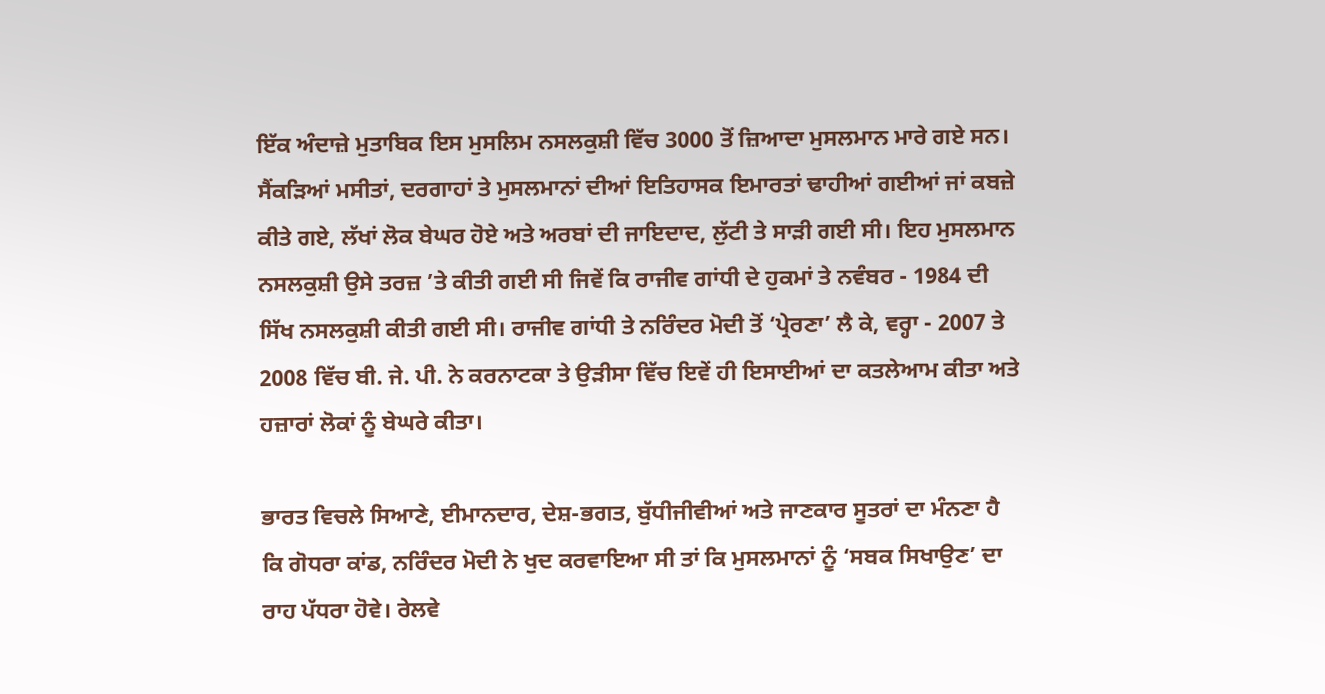ਇੱਕ ਅੰਦਾਜ਼ੇ ਮੁਤਾਬਿਕ ਇਸ ਮੁਸਲਿਮ ਨਸਲਕੁਸ਼ੀ ਵਿੱਚ 3000 ਤੋਂ ਜ਼ਿਆਦਾ ਮੁਸਲਮਾਨ ਮਾਰੇ ਗਏ ਸਨ। ਸੈਂਕੜਿਆਂ ਮਸੀਤਾਂ, ਦਰਗਾਹਾਂ ਤੇ ਮੁਸਲਮਾਨਾਂ ਦੀਆਂ ਇਤਿਹਾਸਕ ਇਮਾਰਤਾਂ ਢਾਹੀਆਂ ਗਈਆਂ ਜਾਂ ਕਬਜ਼ੇ ਕੀਤੇ ਗਏ, ਲੱਖਾਂ ਲੋਕ ਬੇਘਰ ਹੋਏ ਅਤੇ ਅਰਬਾਂ ਦੀ ਜਾਇਦਾਦ, ਲੁੱਟੀ ਤੇ ਸਾੜੀ ਗਈ ਸੀ। ਇਹ ਮੁਸਲਮਾਨ ਨਸਲਕੁਸ਼ੀ ਉਸੇ ਤਰਜ਼ ’ਤੇ ਕੀਤੀ ਗਈ ਸੀ ਜਿਵੇਂ ਕਿ ਰਾਜੀਵ ਗਾਂਧੀ ਦੇ ਹੁਕਮਾਂ ਤੇ ਨਵੰਬਰ - 1984 ਦੀ ਸਿੱਖ ਨਸਲਕੁਸ਼ੀ ਕੀਤੀ ਗਈ ਸੀ। ਰਾਜੀਵ ਗਾਂਧੀ ਤੇ ਨਰਿੰਦਰ ਮੋਦੀ ਤੋਂ ‘ਪ੍ਰੇਰਣਾ’ ਲੈ ਕੇ, ਵਰ੍ਹਾ - 2007 ਤੇ 2008 ਵਿੱਚ ਬੀ. ਜੇ. ਪੀ. ਨੇ ਕਰਨਾਟਕਾ ਤੇ ਉੜੀਸਾ ਵਿੱਚ ਇਵੇਂ ਹੀ ਇਸਾਈਆਂ ਦਾ ਕਤਲੇਆਮ ਕੀਤਾ ਅਤੇ ਹਜ਼ਾਰਾਂ ਲੋਕਾਂ ਨੂੰ ਬੇਘਰੇ ਕੀਤਾ।

ਭਾਰਤ ਵਿਚਲੇ ਸਿਆਣੇ, ਈਮਾਨਦਾਰ, ਦੇਸ਼-ਭਗਤ, ਬੁੱਧੀਜੀਵੀਆਂ ਅਤੇ ਜਾਣਕਾਰ ਸੂਤਰਾਂ ਦਾ ਮੰਨਣਾ ਹੈ ਕਿ ਗੋਧਰਾ ਕਾਂਡ, ਨਰਿੰਦਰ ਮੋਦੀ ਨੇ ਖੁਦ ਕਰਵਾਇਆ ਸੀ ਤਾਂ ਕਿ ਮੁਸਲਮਾਨਾਂ ਨੂੰ ‘ਸਬਕ ਸਿਖਾਉਣ’ ਦਾ ਰਾਹ ਪੱਧਰਾ ਹੋਵੇ। ਰੇਲਵੇ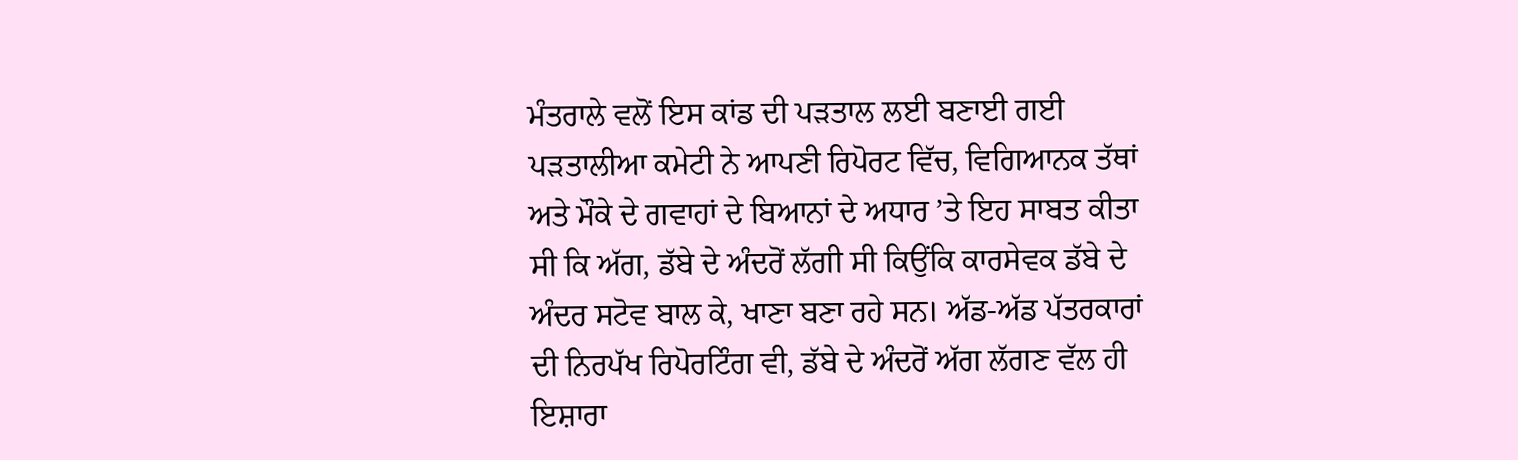ਮੰਤਰਾਲੇ ਵਲੋਂ ਇਸ ਕਾਂਡ ਦੀ ਪੜਤਾਲ ਲਈ ਬਣਾਈ ਗਈ ਪੜਤਾਲੀਆ ਕਮੇਟੀ ਨੇ ਆਪਣੀ ਰਿਪੋਰਟ ਵਿੱਚ, ਵਿਗਿਆਨਕ ਤੱਥਾਂ ਅਤੇ ਮੌਕੇ ਦੇ ਗਵਾਹਾਂ ਦੇ ਬਿਆਨਾਂ ਦੇ ਅਧਾਰ ’ਤੇ ਇਹ ਸਾਬਤ ਕੀਤਾ ਸੀ ਕਿ ਅੱਗ, ਡੱਬੇ ਦੇ ਅੰਦਰੋਂ ਲੱਗੀ ਸੀ ਕਿਉਂਕਿ ਕਾਰਸੇਵਕ ਡੱਬੇ ਦੇ ਅੰਦਰ ਸਟੋਵ ਬਾਲ ਕੇ, ਖਾਣਾ ਬਣਾ ਰਹੇ ਸਨ। ਅੱਡ-ਅੱਡ ਪੱਤਰਕਾਰਾਂ ਦੀ ਨਿਰਪੱਖ ਰਿਪੋਰਟਿੰਗ ਵੀ, ਡੱਬੇ ਦੇ ਅੰਦਰੋਂ ਅੱਗ ਲੱਗਣ ਵੱਲ ਹੀ ਇਸ਼ਾਰਾ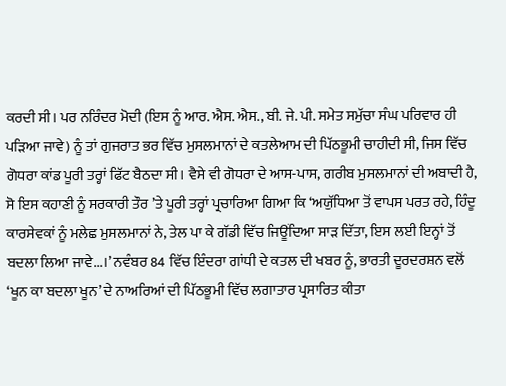ਕਰਦੀ ਸੀ। ਪਰ ਨਰਿੰਦਰ ਮੋਦੀ (ਇਸ ਨੂੰ ਆਰ. ਐਸ. ਐਸ., ਬੀ. ਜੇ. ਪੀ. ਸਮੇਤ ਸਮੁੱਚਾ ਸੰਘ ਪਰਿਵਾਰ ਹੀ ਪੜਿਆ ਜਾਵੇ) ਨੂੰ ਤਾਂ ਗੁਜਰਾਤ ਭਰ ਵਿੱਚ ਮੁਸਲਮਾਨਾਂ ਦੇ ਕਤਲੇਆਮ ਦੀ ਪਿੱਠਭੂਮੀ ਚਾਹੀਦੀ ਸੀ, ਜਿਸ ਵਿੱਚ ਗੋਧਰਾ ਕਾਂਡ ਪੂਰੀ ਤਰ੍ਹਾਂ ਫਿੱਟ ਬੈਠਦਾ ਸੀ। ਵੈਸੇ ਵੀ ਗੋਧਰਾ ਦੇ ਆਸ-ਪਾਸ, ਗਰੀਬ ਮੁਸਲਮਾਨਾਂ ਦੀ ਅਬਾਦੀ ਹੈ, ਸੋ ਇਸ ਕਹਾਣੀ ਨੂੰ ਸਰਕਾਰੀ ਤੌਰ ’ਤੇ ਪੂਰੀ ਤਰ੍ਹਾਂ ਪ੍ਰਚਾਰਿਆ ਗਿਆ ਕਿ ‘ਅਯੁੱਧਿਆ ਤੋਂ ਵਾਪਸ ਪਰਤ ਰਹੇ, ਹਿੰਦੂ ਕਾਰਸੇਵਕਾਂ ਨੂੰ ਮਲੇਛ ਮੁਸਲਮਾਨਾਂ ਨੇ, ਤੇਲ ਪਾ ਕੇ ਗੱਡੀ ਵਿੱਚ ਜਿਊਂਦਿਆ ਸਾੜ ਦਿੱਤਾ, ਇਸ ਲਈ ਇਨ੍ਹਾਂ ਤੋਂ ਬਦਲਾ ਲਿਆ ਜਾਵੇ...।’ ਨਵੰਬਰ 84 ਵਿੱਚ ਇੰਦਰਾ ਗਾਂਧੀ ਦੇ ਕਤਲ ਦੀ ਖਬਰ ਨੂੰ, ਭਾਰਤੀ ਦੂਰਦਰਸ਼ਨ ਵਲੋਂ ‘ਖੂਨ ਕਾ ਬਦਲਾ ਖੂਨ’ ਦੇ ਨਾਅਰਿਆਂ ਦੀ ਪਿੱਠਭੂਮੀ ਵਿੱਚ ਲਗਾਤਾਰ ਪ੍ਰਸਾਰਿਤ ਕੀਤਾ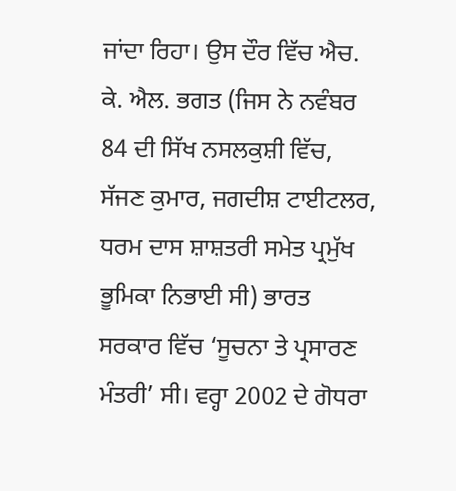ਜਾਂਦਾ ਰਿਹਾ। ਉਸ ਦੌਰ ਵਿੱਚ ਐਚ. ਕੇ. ਐਲ. ਭਗਤ (ਜਿਸ ਨੇ ਨਵੰਬਰ 84 ਦੀ ਸਿੱਖ ਨਸਲਕੁਸ਼ੀ ਵਿੱਚ, ਸੱਜਣ ਕੁਮਾਰ, ਜਗਦੀਸ਼ ਟਾਈਟਲਰ, ਧਰਮ ਦਾਸ ਸ਼ਾਸ਼ਤਰੀ ਸਮੇਤ ਪ੍ਰਮੁੱਖ ਭੂਮਿਕਾ ਨਿਭਾਈ ਸੀ) ਭਾਰਤ ਸਰਕਾਰ ਵਿੱਚ ‘ਸੂਚਨਾ ਤੇ ਪ੍ਰਸਾਰਣ ਮੰਤਰੀ’ ਸੀ। ਵਰ੍ਹਾ 2002 ਦੇ ਗੋਧਰਾ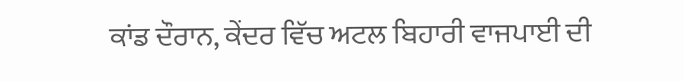ਕਾਂਡ ਦੌਰਾਨ, ਕੇਂਦਰ ਵਿੱਚ ਅਟਲ ਬਿਹਾਰੀ ਵਾਜਪਾਈ ਦੀ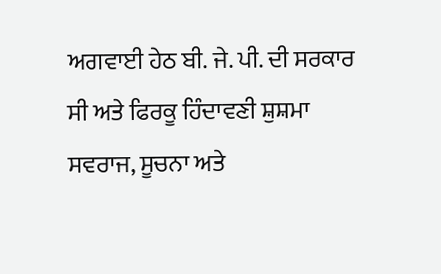ਅਗਵਾਈ ਹੇਠ ਬੀ. ਜੇ. ਪੀ. ਦੀ ਸਰਕਾਰ ਸੀ ਅਤੇ ਫਿਰਕੂ ਹਿੰਦਾਵਣੀ ਸ਼ੁਸ਼ਮਾ ਸਵਰਾਜ, ਸੂਚਨਾ ਅਤੇ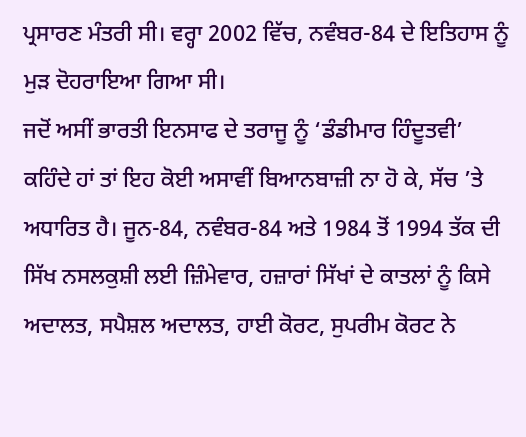ਪ੍ਰਸਾਰਣ ਮੰਤਰੀ ਸੀ। ਵਰ੍ਹਾ 2002 ਵਿੱਚ, ਨਵੰਬਰ-84 ਦੇ ਇਤਿਹਾਸ ਨੂੰ ਮੁੜ ਦੋਹਰਾਇਆ ਗਿਆ ਸੀ।
ਜਦੋਂ ਅਸੀਂ ਭਾਰਤੀ ਇਨਸਾਫ ਦੇ ਤਰਾਜੂ ਨੂੰ ‘ਡੰਡੀਮਾਰ ਹਿੰਦੂਤਵੀ’ ਕਹਿੰਦੇ ਹਾਂ ਤਾਂ ਇਹ ਕੋਈ ਅਸਾਵੀਂ ਬਿਆਨਬਾਜ਼ੀ ਨਾ ਹੋ ਕੇ, ਸੱਚ ’ਤੇ ਅਧਾਰਿਤ ਹੈ। ਜੂਨ-84, ਨਵੰਬਰ-84 ਅਤੇ 1984 ਤੋਂ 1994 ਤੱਕ ਦੀ ਸਿੱਖ ਨਸਲਕੁਸ਼ੀ ਲਈ ਜ਼ਿੰਮੇਵਾਰ, ਹਜ਼ਾਰਾਂ ਸਿੱਖਾਂ ਦੇ ਕਾਤਲਾਂ ਨੂੰ ਕਿਸੇ ਅਦਾਲਤ, ਸਪੈਸ਼ਲ ਅਦਾਲਤ, ਹਾਈ ਕੋਰਟ, ਸੁਪਰੀਮ ਕੋਰਟ ਨੇ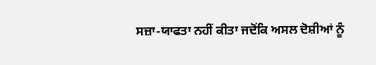ਸਜ਼ਾ-ਯਾਫਤਾ ਨਹੀਂ ਕੀਤਾ ਜਦੋਂਕਿ ਅਸਲ ਦੋਸ਼ੀਆਂ ਨੂੰ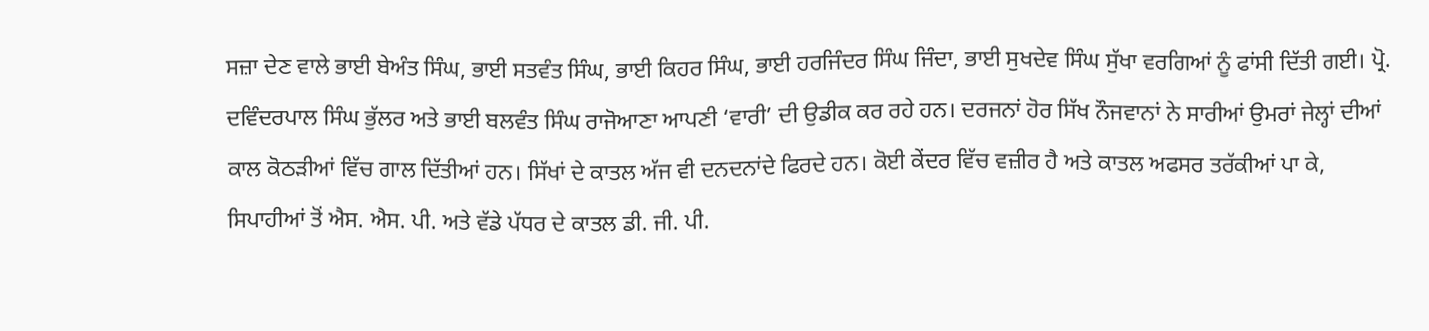ਸਜ਼ਾ ਦੇਣ ਵਾਲੇ ਭਾਈ ਬੇਅੰਤ ਸਿੰਘ, ਭਾਈ ਸਤਵੰਤ ਸਿੰਘ, ਭਾਈ ਕਿਹਰ ਸਿੰਘ, ਭਾਈ ਹਰਜਿੰਦਰ ਸਿੰਘ ਜਿੰਦਾ, ਭਾਈ ਸੁਖਦੇਵ ਸਿੰਘ ਸੁੱਖਾ ਵਰਗਿਆਂ ਨੂੰ ਫਾਂਸੀ ਦਿੱਤੀ ਗਈ। ਪ੍ਰੋ. ਦਵਿੰਦਰਪਾਲ ਸਿੰਘ ਭੁੱਲਰ ਅਤੇ ਭਾਈ ਬਲਵੰਤ ਸਿੰਘ ਰਾਜੋਆਣਾ ਆਪਣੀ ‘ਵਾਰੀ’ ਦੀ ਉਡੀਕ ਕਰ ਰਹੇ ਹਨ। ਦਰਜਨਾਂ ਹੋਰ ਸਿੱਖ ਨੌਜਵਾਨਾਂ ਨੇ ਸਾਰੀਆਂ ਉਮਰਾਂ ਜੇਲ੍ਹਾਂ ਦੀਆਂ ਕਾਲ ਕੋਠੜੀਆਂ ਵਿੱਚ ਗਾਲ ਦਿੱਤੀਆਂ ਹਨ। ਸਿੱਖਾਂ ਦੇ ਕਾਤਲ ਅੱਜ ਵੀ ਦਨਦਨਾਂਦੇ ਫਿਰਦੇ ਹਨ। ਕੋਈ ਕੇਂਦਰ ਵਿੱਚ ਵਜ਼ੀਰ ਹੈ ਅਤੇ ਕਾਤਲ ਅਫਸਰ ਤਰੱਕੀਆਂ ਪਾ ਕੇ, ਸਿਪਾਹੀਆਂ ਤੋਂ ਐਸ. ਐਸ. ਪੀ. ਅਤੇ ਵੱਡੇ ਪੱਧਰ ਦੇ ਕਾਤਲ ਡੀ. ਜੀ. ਪੀ.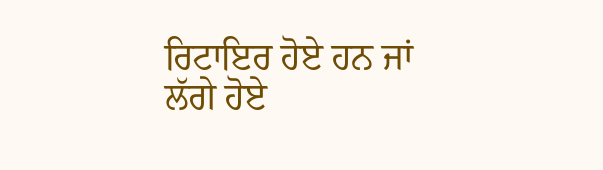ਰਿਟਾਇਰ ਹੋਏ ਹਨ ਜਾਂ ਲੱਗੇ ਹੋਏ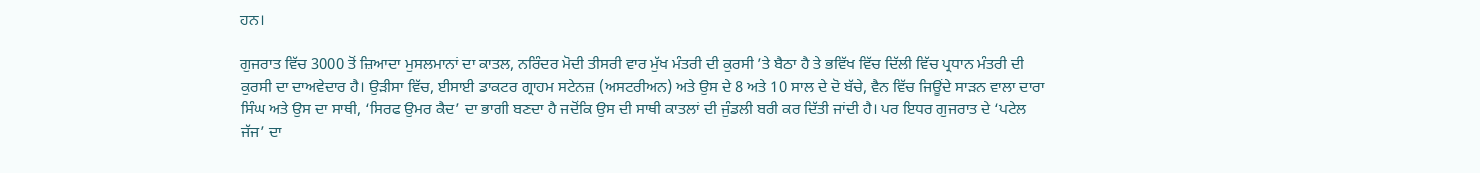ਹਨ।

ਗੁਜਰਾਤ ਵਿੱਚ 3000 ਤੋਂ ਜ਼ਿਆਦਾ ਮੁਸਲਮਾਨਾਂ ਦਾ ਕਾਤਲ, ਨਰਿੰਦਰ ਮੋਦੀ ਤੀਸਰੀ ਵਾਰ ਮੁੱਖ ਮੰਤਰੀ ਦੀ ਕੁਰਸੀ ’ਤੇ ਬੈਠਾ ਹੈ ਤੇ ਭਵਿੱਖ ਵਿੱਚ ਦਿੱਲੀ ਵਿੱਚ ਪ੍ਰਧਾਨ ਮੰਤਰੀ ਦੀ ਕੁਰਸੀ ਦਾ ਦਾਅਵੇਦਾਰ ਹੈ। ਉੜੀਸਾ ਵਿੱਚ, ਈਸਾਈ ਡਾਕਟਰ ਗ੍ਰਾਹਮ ਸਟੇਨਜ਼ (ਅਸਟਰੀਅਨ) ਅਤੇ ਉਸ ਦੇ 8 ਅਤੇ 10 ਸਾਲ ਦੇ ਦੋ ਬੱਚੇ, ਵੈਨ ਵਿੱਚ ਜਿਊਂਦੇ ਸਾੜਨ ਵਾਲਾ ਦਾਰਾ ਸਿੰਘ ਅਤੇ ਉਸ ਦਾ ਸਾਥੀ, ‘ਸਿਰਫ ਉਮਰ ਕੈਦ’ ਦਾ ਭਾਗੀ ਬਣਦਾ ਹੈ ਜਦੋਂਕਿ ਉਸ ਦੀ ਸਾਥੀ ਕਾਤਲਾਂ ਦੀ ਜੁੰਡਲੀ ਬਰੀ ਕਰ ਦਿੱਤੀ ਜਾਂਦੀ ਹੈ। ਪਰ ਇਧਰ ਗੁਜਰਾਤ ਦੇ ‘ਪਟੇਲ ਜੱਜ’ ਦਾ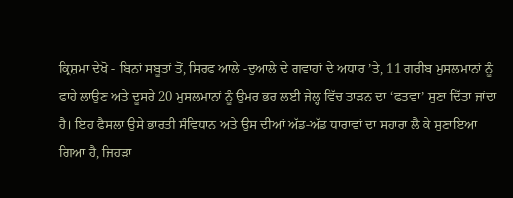ਕ੍ਰਿਸ਼ਮਾ ਦੇਖੋ - ਬਿਨਾਂ ਸਬੂਤਾਂ ਤੋਂ, ਸਿਰਫ ਆਲੇ -ਦੁਆਲੇ ਦੇ ਗਵਾਹਾਂ ਦੇ ਅਧਾਰ ’ਤੇ, 11 ਗਰੀਬ ਮੁਸਲਮਾਨਾਂ ਨੂੰ ਫਾਹੇ ਲਾਉਣ ਅਤੇ ਦੂਸਰੇ 20 ਮੁਸਲਮਾਨਾਂ ਨੂੰ ਉਮਰ ਭਰ ਲਈ ਜੇਲ੍ਹ ਵਿੱਚ ਤਾੜਨ ਦਾ ‘ਫਤਵਾ’ ਸੁਣਾ ਦਿੱਤਾ ਜਾਂਦਾ ਹੈ। ਇਹ ਫੈਸਲਾ ਉਸੇ ਭਾਰਤੀ ਸੰਵਿਧਾਨ ਅਤੇ ਉਸ ਦੀਆਂ ਅੱਡ-ਅੱਡ ਧਾਰਾਵਾਂ ਦਾ ਸਹਾਰਾ ਲੈ ਕੇ ਸੁਣਾਇਆ ਗਿਆ ਹੈ, ਜਿਹੜਾ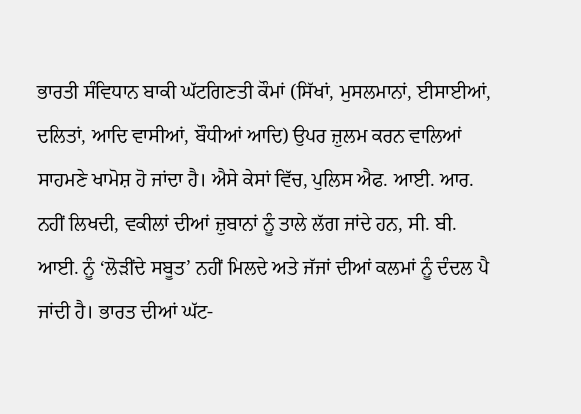ਭਾਰਤੀ ਸੰਵਿਧਾਨ ਬਾਕੀ ਘੱਟਗਿਣਤੀ ਕੌਮਾਂ (ਸਿੱਖਾਂ, ਮੁਸਲਮਾਨਾਂ, ਈਸਾਈਆਂ, ਦਲਿਤਾਂ, ਆਦਿ ਵਾਸੀਆਂ, ਬੌਧੀਆਂ ਆਦਿ) ਉਪਰ ਜ਼ੁਲਮ ਕਰਨ ਵਾਲਿਆਂ ਸਾਹਮਣੇ ਖਾਮੋਸ਼ ਹੋ ਜਾਂਦਾ ਹੈ। ਐਸੇ ਕੇਸਾਂ ਵਿੱਚ, ਪੁਲਿਸ ਐਫ. ਆਈ. ਆਰ. ਨਹੀਂ ਲਿਖਦੀ, ਵਕੀਲਾਂ ਦੀਆਂ ਜ਼ੁਬਾਨਾਂ ਨੂੰ ਤਾਲੇ ਲੱਗ ਜਾਂਦੇ ਹਨ, ਸੀ. ਬੀ. ਆਈ. ਨੂੰ ‘ਲੋੜੀਂਦੇ ਸਬੂਤ’ ਨਹੀਂ ਮਿਲਦੇ ਅਤੇ ਜੱਜਾਂ ਦੀਆਂ ਕਲਮਾਂ ਨੂੰ ਦੰਦਲ ਪੈ ਜਾਂਦੀ ਹੈ। ਭਾਰਤ ਦੀਆਂ ਘੱਟ-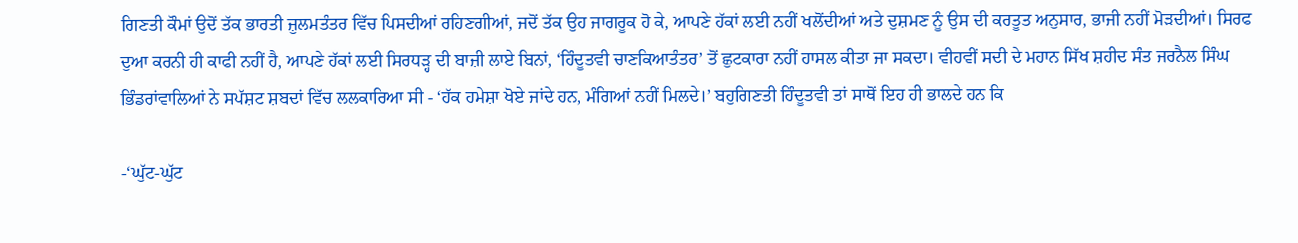ਗਿਣਤੀ ਕੌਮਾਂ ਉਦੋਂ ਤੱਕ ਭਾਰਤੀ ਜ਼ੁਲਮਤੰਤਰ ਵਿੱਚ ਪਿਸਦੀਆਂ ਰਹਿਣਗੀਆਂ, ਜਦੋਂ ਤੱਕ ਉਹ ਜਾਗਰੂਕ ਹੋ ਕੇ, ਆਪਣੇ ਹੱਕਾਂ ਲਈ ਨਹੀਂ ਖਲੋਂਦੀਆਂ ਅਤੇ ਦੁਸ਼ਮਣ ਨੂੰ ਉਸ ਦੀ ਕਰਤੂਤ ਅਨੁਸਾਰ, ਭਾਜੀ ਨਹੀਂ ਮੋੜਦੀਆਂ। ਸਿਰਫ ਦੁਆ ਕਰਨੀ ਹੀ ਕਾਫੀ ਨਹੀਂ ਹੈ, ਆਪਣੇ ਹੱਕਾਂ ਲਈ ਸਿਰਧੜ੍ਹ ਦੀ ਬਾਜ਼ੀ ਲਾਏ ਬਿਨਾਂ, ‘ਹਿੰਦੂਤਵੀ ਚਾਣਕਿਆਤੰਤਰ’ ਤੋਂ ਛੁਟਕਾਰਾ ਨਹੀਂ ਹਾਸਲ ਕੀਤਾ ਜਾ ਸਕਦਾ। ਵੀਹਵੀਂ ਸਦੀ ਦੇ ਮਹਾਨ ਸਿੱਖ ਸ਼ਹੀਦ ਸੰਤ ਜਰਨੈਲ ਸਿੰਘ ਭਿੰਡਰਾਂਵਾਲਿਆਂ ਨੇ ਸਪੱਸ਼ਟ ਸ਼ਬਦਾਂ ਵਿੱਚ ਲਲਕਾਰਿਆ ਸੀ - ‘ਹੱਕ ਹਮੇਸ਼ਾ ਖੋਏ ਜਾਂਦੇ ਹਨ, ਮੰਗਿਆਂ ਨਹੀਂ ਮਿਲਦੇ।’ ਬਹੁਗਿਣਤੀ ਹਿੰਦੂਤਵੀ ਤਾਂ ਸਾਥੋਂ ਇਹ ਹੀ ਭਾਲਦੇ ਹਨ ਕਿ

-‘ਘੁੱਟ-ਘੁੱਟ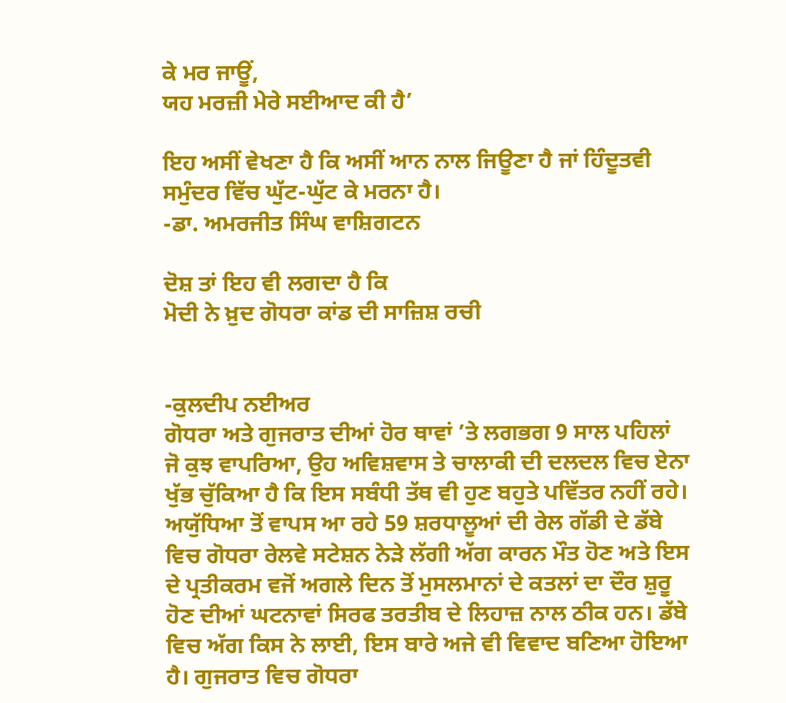ਕੇ ਮਰ ਜਾਊਂ,
ਯਹ ਮਰਜ਼ੀ ਮੇਰੇ ਸਈਆਦ ਕੀ ਹੈ’

ਇਹ ਅਸੀਂ ਵੇਖਣਾ ਹੈ ਕਿ ਅਸੀਂ ਆਨ ਨਾਲ ਜਿਊਣਾ ਹੈ ਜਾਂ ਹਿੰਦੂਤਵੀ ਸਮੁੰਦਰ ਵਿੱਚ ਘੁੱਟ-ਘੁੱਟ ਕੇ ਮਰਨਾ ਹੈ।
-ਡਾ. ਅਮਰਜੀਤ ਸਿੰਘ ਵਾਸ਼ਿਗਟਨ

ਦੋਸ਼ ਤਾਂ ਇਹ ਵੀ ਲਗਦਾ ਹੈ ਕਿ
ਮੋਦੀ ਨੇ ਖ਼ੁਦ ਗੋਧਰਾ ਕਾਂਡ ਦੀ ਸਾਜ਼ਿਸ਼ ਰਚੀ


-ਕੁਲਦੀਪ ਨਈਅਰ
ਗੋਧਰਾ ਅਤੇ ਗੁਜਰਾਤ ਦੀਆਂ ਹੋਰ ਥਾਵਾਂ ’ਤੇ ਲਗਭਗ 9 ਸਾਲ ਪਹਿਲਾਂ ਜੋ ਕੁਝ ਵਾਪਰਿਆ, ਉਹ ਅਵਿਸ਼ਵਾਸ ਤੇ ਚਾਲਾਕੀ ਦੀ ਦਲਦਲ ਵਿਚ ਏਨਾ ਖੁੱਭ ਚੁੱਕਿਆ ਹੈ ਕਿ ਇਸ ਸਬੰਧੀ ਤੱਥ ਵੀ ਹੁਣ ਬਹੁਤੇ ਪਵਿੱਤਰ ਨਹੀਂ ਰਹੇ। ਅਯੁੱਧਿਆ ਤੋਂ ਵਾਪਸ ਆ ਰਹੇ 59 ਸ਼ਰਧਾਲੂਆਂ ਦੀ ਰੇਲ ਗੱਡੀ ਦੇ ਡੱਬੇ ਵਿਚ ਗੋਧਰਾ ਰੇਲਵੇ ਸਟੇਸ਼ਨ ਨੇੜੇ ਲੱਗੀ ਅੱਗ ਕਾਰਨ ਮੌਤ ਹੋਣ ਅਤੇ ਇਸ ਦੇ ਪ੍ਰਤੀਕਰਮ ਵਜੋਂ ਅਗਲੇ ਦਿਨ ਤੋਂ ਮੁਸਲਮਾਨਾਂ ਦੇ ਕਤਲਾਂ ਦਾ ਦੌਰ ਸ਼ੁਰੂ ਹੋਣ ਦੀਆਂ ਘਟਨਾਵਾਂ ਸਿਰਫ ਤਰਤੀਬ ਦੇ ਲਿਹਾਜ਼ ਨਾਲ ਠੀਕ ਹਨ। ਡੱਬੇ ਵਿਚ ਅੱਗ ਕਿਸ ਨੇ ਲਾਈ, ਇਸ ਬਾਰੇ ਅਜੇ ਵੀ ਵਿਵਾਦ ਬਣਿਆ ਹੋਇਆ ਹੈ। ਗੁਜਰਾਤ ਵਿਚ ਗੋਧਰਾ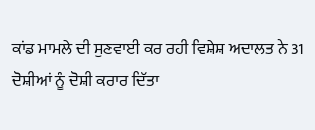ਕਾਂਡ ਮਾਮਲੇ ਦੀ ਸੁਣਵਾਈ ਕਰ ਰਹੀ ਵਿਸ਼ੇਸ਼ ਅਦਾਲਤ ਨੇ 31 ਦੋਸ਼ੀਆਂ ਨੂੰ ਦੋਸ਼ੀ ਕਰਾਰ ਦਿੱਤਾ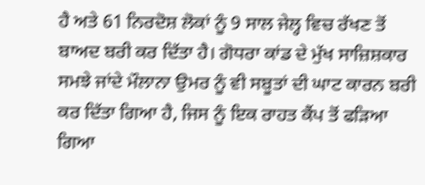ਹੈ ਅਤੇ 61 ਨਿਰਦੋਸ਼ ਲੋਕਾਂ ਨੂੰ 9 ਸਾਲ ਜੇਲ੍ਹ ਵਿਚ ਰੱਖਣ ਤੋਂ ਬਾਅਦ ਬਰੀ ਕਰ ਦਿੱਤਾ ਹੈ। ਗੋਧਰਾ ਕਾਂਡ ਦੇ ਮੁੱਖ ਸਾਜ਼ਿਸ਼ਕਾਰ ਸਮਝੇ ਜਾਂਦੇ ਮੌਲਾਨਾ ਉਮਰ ਨੂੰ ਵੀ ਸਬੂਤਾਂ ਦੀ ਘਾਟ ਕਾਰਨ ਬਰੀ ਕਰ ਦਿੱਤਾ ਗਿਆ ਹੈ, ਜਿਸ ਨੂੰ ਇਕ ਰਾਹਤ ਕੈਂਪ ਤੋਂ ਫੜਿਆ ਗਿਆ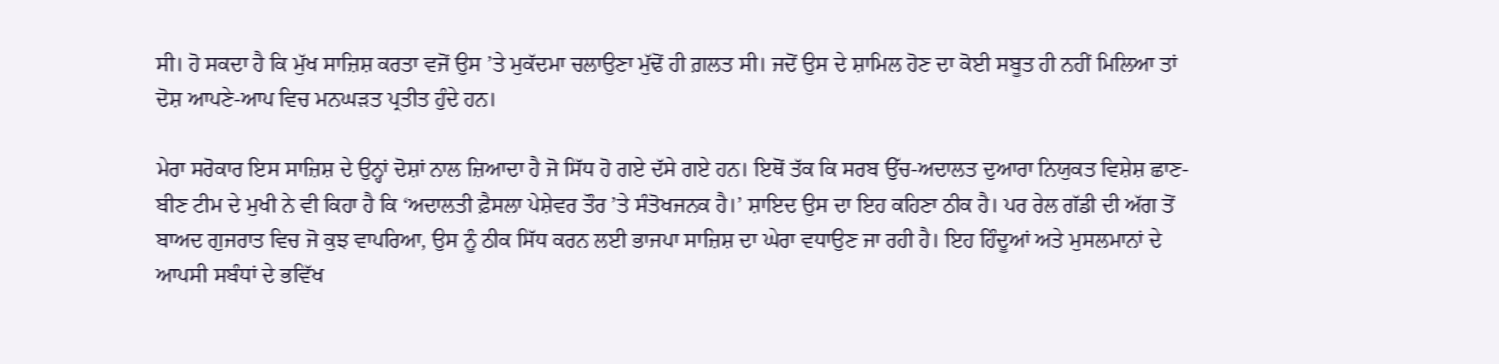ਸੀ। ਹੋ ਸਕਦਾ ਹੈ ਕਿ ਮੁੱਖ ਸਾਜ਼ਿਸ਼ ਕਰਤਾ ਵਜੋਂ ਉਸ ’ਤੇ ਮੁਕੱਦਮਾ ਚਲਾਉਣਾ ਮੁੱਢੋਂ ਹੀ ਗ਼ਲਤ ਸੀ। ਜਦੋਂ ਉਸ ਦੇ ਸ਼ਾਮਿਲ ਹੋਣ ਦਾ ਕੋਈ ਸਬੂਤ ਹੀ ਨਹੀਂ ਮਿਲਿਆ ਤਾਂ ਦੋਸ਼ ਆਪਣੇ-ਆਪ ਵਿਚ ਮਨਘੜਤ ਪ੍ਰਤੀਤ ਹੁੰਦੇ ਹਨ।

ਮੇਰਾ ਸਰੋਕਾਰ ਇਸ ਸਾਜ਼ਿਸ਼ ਦੇ ਉਨ੍ਹਾਂ ਦੋਸ਼ਾਂ ਨਾਲ ਜ਼ਿਆਦਾ ਹੈ ਜੋ ਸਿੱਧ ਹੋ ਗਏ ਦੱਸੇ ਗਏ ਹਨ। ਇਥੋਂ ਤੱਕ ਕਿ ਸਰਬ ਉੱਚ-ਅਦਾਲਤ ਦੁਆਰਾ ਨਿਯੁਕਤ ਵਿਸ਼ੇਸ਼ ਛਾਣ-ਬੀਣ ਟੀਮ ਦੇ ਮੁਖੀ ਨੇ ਵੀ ਕਿਹਾ ਹੈ ਕਿ ‘ਅਦਾਲਤੀ ਫ਼ੈਸਲਾ ਪੇਸ਼ੇਵਰ ਤੌਰ ’ਤੇ ਸੰਤੋਖਜਨਕ ਹੈ।’ ਸ਼ਾਇਦ ਉਸ ਦਾ ਇਹ ਕਹਿਣਾ ਠੀਕ ਹੈ। ਪਰ ਰੇਲ ਗੱਡੀ ਦੀ ਅੱਗ ਤੋਂ ਬਾਅਦ ਗੁਜਰਾਤ ਵਿਚ ਜੋ ਕੁਝ ਵਾਪਰਿਆ, ਉਸ ਨੂੰ ਠੀਕ ਸਿੱਧ ਕਰਨ ਲਈ ਭਾਜਪਾ ਸਾਜ਼ਿਸ਼ ਦਾ ਘੇਰਾ ਵਧਾਉਣ ਜਾ ਰਹੀ ਹੈ। ਇਹ ਹਿੰਦੂਆਂ ਅਤੇ ਮੁਸਲਮਾਨਾਂ ਦੇ ਆਪਸੀ ਸਬੰਧਾਂ ਦੇ ਭਵਿੱਖ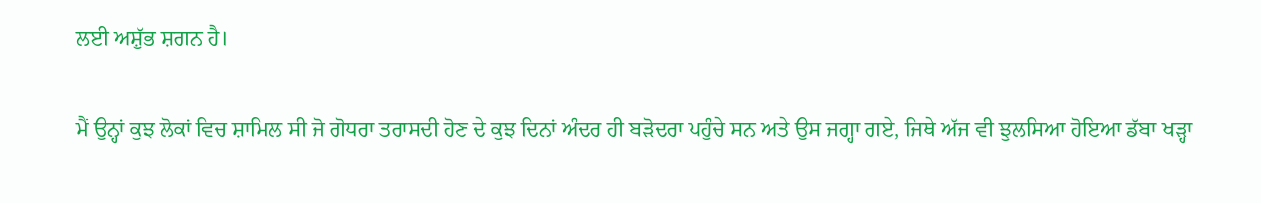ਲਈ ਅਸ਼ੁੱਭ ਸ਼ਗਨ ਹੈ।

ਮੈਂ ਉਨ੍ਹਾਂ ਕੁਝ ਲੋਕਾਂ ਵਿਚ ਸ਼ਾਮਿਲ ਸੀ ਜੋ ਗੋਧਰਾ ਤਰਾਸਦੀ ਹੋਣ ਦੇ ਕੁਝ ਦਿਨਾਂ ਅੰਦਰ ਹੀ ਬੜੋਦਰਾ ਪਹੁੰਚੇ ਸਨ ਅਤੇ ਉਸ ਜਗ੍ਹਾ ਗਏ, ਜਿਥੇ ਅੱਜ ਵੀ ਝੁਲਸਿਆ ਹੋਇਆ ਡੱਬਾ ਖੜ੍ਹਾ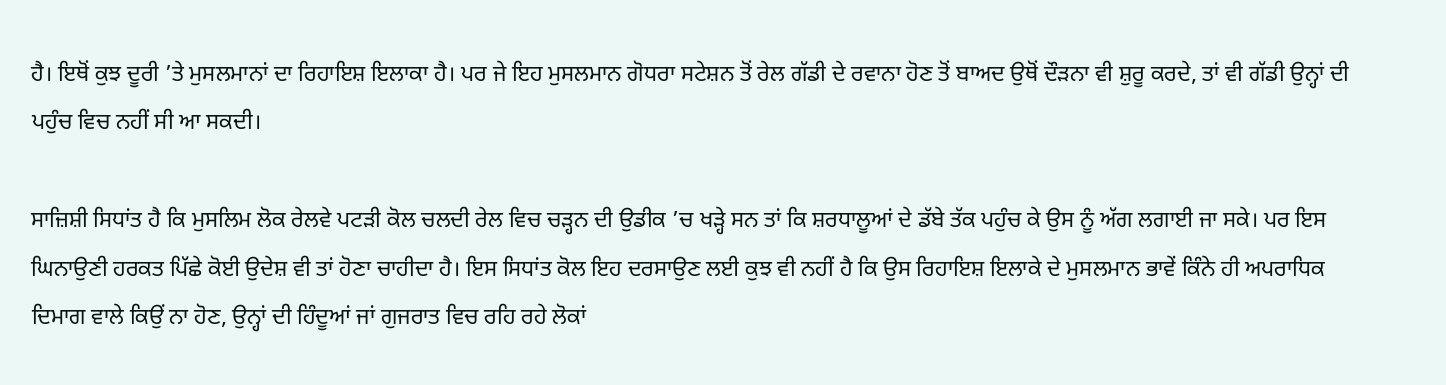ਹੈ। ਇਥੋਂ ਕੁਝ ਦੂਰੀ ’ਤੇ ਮੁਸਲਮਾਨਾਂ ਦਾ ਰਿਹਾਇਸ਼ ਇਲਾਕਾ ਹੈ। ਪਰ ਜੇ ਇਹ ਮੁਸਲਮਾਨ ਗੋਧਰਾ ਸਟੇਸ਼ਨ ਤੋਂ ਰੇਲ ਗੱਡੀ ਦੇ ਰਵਾਨਾ ਹੋਣ ਤੋਂ ਬਾਅਦ ਉਥੋਂ ਦੌੜਨਾ ਵੀ ਸ਼ੁਰੂ ਕਰਦੇ, ਤਾਂ ਵੀ ਗੱਡੀ ਉਨ੍ਹਾਂ ਦੀ ਪਹੁੰਚ ਵਿਚ ਨਹੀਂ ਸੀ ਆ ਸਕਦੀ।

ਸਾਜ਼ਿਸ਼ੀ ਸਿਧਾਂਤ ਹੈ ਕਿ ਮੁਸਲਿਮ ਲੋਕ ਰੇਲਵੇ ਪਟੜੀ ਕੋਲ ਚਲਦੀ ਰੇਲ ਵਿਚ ਚੜ੍ਹਨ ਦੀ ਉਡੀਕ ’ਚ ਖੜ੍ਹੇ ਸਨ ਤਾਂ ਕਿ ਸ਼ਰਧਾਲੂਆਂ ਦੇ ਡੱਬੇ ਤੱਕ ਪਹੁੰਚ ਕੇ ਉਸ ਨੂੰ ਅੱਗ ਲਗਾਈ ਜਾ ਸਕੇ। ਪਰ ਇਸ ਘਿਨਾਉਣੀ ਹਰਕਤ ਪਿੱਛੇ ਕੋਈ ਉਦੇਸ਼ ਵੀ ਤਾਂ ਹੋਣਾ ਚਾਹੀਦਾ ਹੈ। ਇਸ ਸਿਧਾਂਤ ਕੋਲ ਇਹ ਦਰਸਾਉਣ ਲਈ ਕੁਝ ਵੀ ਨਹੀਂ ਹੈ ਕਿ ਉਸ ਰਿਹਾਇਸ਼ ਇਲਾਕੇ ਦੇ ਮੁਸਲਮਾਨ ਭਾਵੇਂ ਕਿੰਨੇ ਹੀ ਅਪਰਾਧਿਕ ਦਿਮਾਗ ਵਾਲੇ ਕਿਉਂ ਨਾ ਹੋਣ, ਉਨ੍ਹਾਂ ਦੀ ਹਿੰਦੂਆਂ ਜਾਂ ਗੁਜਰਾਤ ਵਿਚ ਰਹਿ ਰਹੇ ਲੋਕਾਂ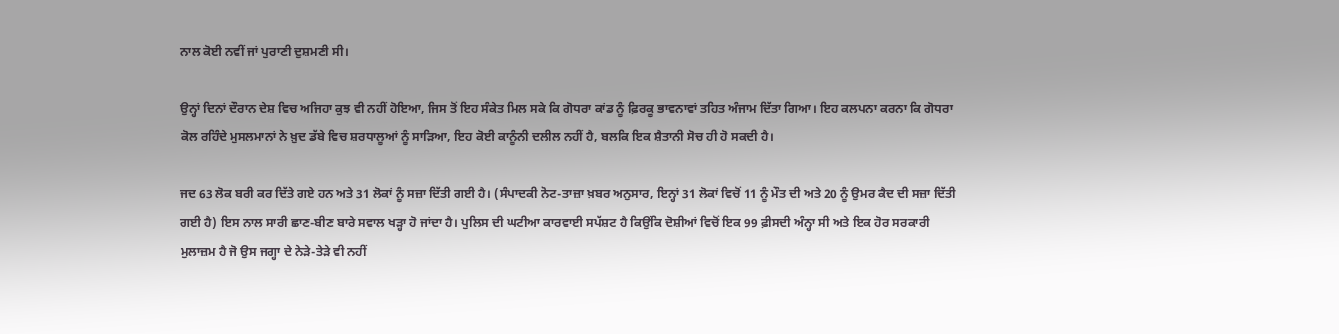ਨਾਲ ਕੋਈ ਨਵੀਂ ਜਾਂ ਪੁਰਾਣੀ ਦੁਸ਼ਮਣੀ ਸੀ।

ਉਨ੍ਹਾਂ ਦਿਨਾਂ ਦੌਰਾਨ ਦੇਸ਼ ਵਿਚ ਅਜਿਹਾ ਕੁਝ ਵੀ ਨਹੀਂ ਹੋਇਆ, ਜਿਸ ਤੋਂ ਇਹ ਸੰਕੇਤ ਮਿਲ ਸਕੇ ਕਿ ਗੋਧਰਾ ਕਾਂਡ ਨੂੰ ਫ਼ਿਰਕੂ ਭਾਵਨਾਵਾਂ ਤਹਿਤ ਅੰਜਾਮ ਦਿੱਤਾ ਗਿਆ। ਇਹ ਕਲਪਨਾ ਕਰਨਾ ਕਿ ਗੋਧਰਾ ਕੋਲ ਰਹਿੰਦੇ ਮੁਸਲਮਾਨਾਂ ਨੇ ਖ਼ੁਦ ਡੱਬੇ ਵਿਚ ਸ਼ਰਧਾਲੂਆਂ ਨੂੰ ਸਾੜਿਆ, ਇਹ ਕੋਈ ਕਾਨੂੰਨੀ ਦਲੀਲ ਨਹੀਂ ਹੈ, ਬਲਕਿ ਇਕ ਸ਼ੈਤਾਨੀ ਸੋਚ ਹੀ ਹੋ ਸਕਦੀ ਹੈ।

ਜਦ 63 ਲੋਕ ਬਰੀ ਕਰ ਦਿੱਤੇ ਗਏ ਹਨ ਅਤੇ 31 ਲੋਕਾਂ ਨੂੰ ਸਜ਼ਾ ਦਿੱਤੀ ਗਈ ਹੈ। (ਸੰਪਾਦਕੀ ਨੋਟ-ਤਾਜ਼ਾ ਖ਼ਬਰ ਅਨੁਸਾਰ, ਇਨ੍ਹਾਂ 31 ਲੋਕਾਂ ਵਿਚੋਂ 11 ਨੂੰ ਮੌਤ ਦੀ ਅਤੇ 20 ਨੂੰ ਉਮਰ ਕੈਦ ਦੀ ਸਜ਼ਾ ਦਿੱਤੀ ਗਈ ਹੈ) ਇਸ ਨਾਲ ਸਾਰੀ ਛਾਣ-ਬੀਣ ਬਾਰੇ ਸਵਾਲ ਖੜ੍ਹਾ ਹੋ ਜਾਂਦਾ ਹੈ। ਪੁਲਿਸ ਦੀ ਘਟੀਆ ਕਾਰਵਾਈ ਸਪੱਸ਼ਟ ਹੈ ਕਿਉਂਕਿ ਦੋਸ਼ੀਆਂ ਵਿਚੋਂ ਇਕ 99 ਫ਼ੀਸਦੀ ਅੰਨ੍ਹਾ ਸੀ ਅਤੇ ਇਕ ਹੋਰ ਸਰਕਾਰੀ ਮੁਲਾਜ਼ਮ ਹੈ ਜੋ ਉਸ ਜਗ੍ਹਾ ਦੇ ਨੇੜੇ-ਤੇੜੇ ਵੀ ਨਹੀਂ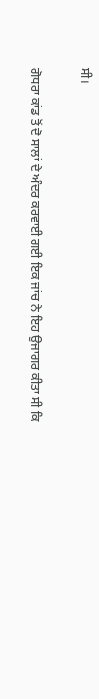ਸੀ।

ਗੋਧਰਾ ਕਾਂਡ ਤੋਂ ਦੋ ਸਾਲਾਂ ਦੇ ਅੰਦਰ ਕਰਵਾਈ ਗਈ ਇਕ ਜਾਂਚ ਨੇ ਇਹ ਉਜਾਗਰ ਕੀਤਾ ਸੀ ਕਿ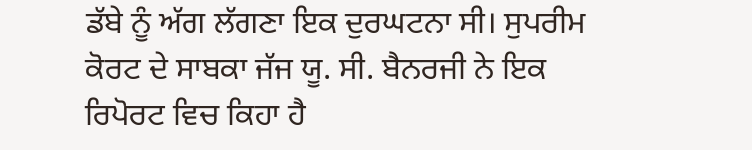ਡੱਬੇ ਨੂੰ ਅੱਗ ਲੱਗਣਾ ਇਕ ਦੁਰਘਟਨਾ ਸੀ। ਸੁਪਰੀਮ ਕੋਰਟ ਦੇ ਸਾਬਕਾ ਜੱਜ ਯੂ. ਸੀ. ਬੈਨਰਜੀ ਨੇ ਇਕ ਰਿਪੋਰਟ ਵਿਚ ਕਿਹਾ ਹੈ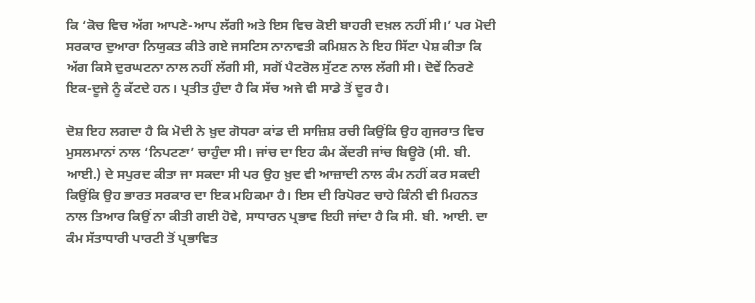ਕਿ ‘ਕੋਚ ਵਿਚ ਅੱਗ ਆਪਣੇ-ਆਪ ਲੱਗੀ ਅਤੇ ਇਸ ਵਿਚ ਕੋਈ ਬਾਹਰੀ ਦਖ਼ਲ ਨਹੀਂ ਸੀ।’ ਪਰ ਮੋਦੀ ਸਰਕਾਰ ਦੁਆਰਾ ਨਿਯੁਕਤ ਕੀਤੇ ਗਏ ਜਸਟਿਸ ਨਾਨਾਵਤੀ ਕਮਿਸ਼ਨ ਨੇ ਇਹ ਸਿੱਟਾ ਪੇਸ਼ ਕੀਤਾ ਕਿ ਅੱਗ ਕਿਸੇ ਦੁਰਘਟਨਾ ਨਾਲ ਨਹੀਂ ਲੱਗੀ ਸੀ, ਸਗੋਂ ਪੈਟਰੋਲ ਸੁੱਟਣ ਨਾਲ ਲੱਗੀ ਸੀ। ਦੋਵੇਂ ਨਿਰਣੇ ਇਕ-ਦੂਜੇ ਨੂੰ ਕੱਟਦੇ ਹਨ। ਪ੍ਰਤੀਤ ਹੁੰਦਾ ਹੈ ਕਿ ਸੱਚ ਅਜੇ ਵੀ ਸਾਡੇ ਤੋਂ ਦੂਰ ਹੈ।

ਦੋਸ਼ ਇਹ ਲਗਦਾ ਹੈ ਕਿ ਮੋਦੀ ਨੇ ਖ਼ੁਦ ਗੋਧਰਾ ਕਾਂਡ ਦੀ ਸਾਜ਼ਿਸ਼ ਰਚੀ ਕਿਉਂਕਿ ਉਹ ਗੁਜਰਾਤ ਵਿਚ ਮੁਸਲਮਾਨਾਂ ਨਾਲ ‘ਨਿਪਟਣਾ’ ਚਾਹੁੰਦਾ ਸੀ। ਜਾਂਚ ਦਾ ਇਹ ਕੰਮ ਕੇਂਦਰੀ ਜਾਂਚ ਬਿਊਰੋ (ਸੀ. ਬੀ. ਆਈ.) ਦੇ ਸਪੁਰਦ ਕੀਤਾ ਜਾ ਸਕਦਾ ਸੀ ਪਰ ਉਹ ਖ਼ੁਦ ਵੀ ਆਜ਼ਾਦੀ ਨਾਲ ਕੰਮ ਨਹੀਂ ਕਰ ਸਕਦੀ ਕਿਉਂਕਿ ਉਹ ਭਾਰਤ ਸਰਕਾਰ ਦਾ ਇਕ ਮਹਿਕਮਾ ਹੈ। ਇਸ ਦੀ ਰਿਪੋਰਟ ਚਾਹੇ ਕਿੰਨੀ ਵੀ ਮਿਹਨਤ ਨਾਲ ਤਿਆਰ ਕਿਉਂ ਨਾ ਕੀਤੀ ਗਈ ਹੋਵੇ, ਸਾਧਾਰਨ ਪ੍ਰਭਾਵ ਇਹੀ ਜਾਂਦਾ ਹੈ ਕਿ ਸੀ. ਬੀ. ਆਈ. ਦਾ ਕੰਮ ਸੱਤਾਧਾਰੀ ਪਾਰਟੀ ਤੋਂ ਪ੍ਰਭਾਵਿਤ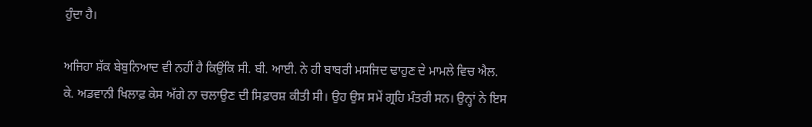ਹੁੰਦਾ ਹੈ।

ਅਜਿਹਾ ਸ਼ੱਕ ਬੇਬੁਨਿਆਦ ਵੀ ਨਹੀਂ ਹੈ ਕਿਉਂਕਿ ਸੀ. ਬੀ. ਆਈ. ਨੇ ਹੀ ਬਾਬਰੀ ਮਸਜਿਦ ਢਾਹੁਣ ਦੇ ਮਾਮਲੇ ਵਿਚ ਐਲ. ਕੇ. ਅਡਵਾਨੀ ਖਿਲਾਫ਼ ਕੇਸ ਅੱਗੇ ਨਾ ਚਲਾਉਣ ਦੀ ਸਿਫ਼ਾਰਸ਼ ਕੀਤੀ ਸੀ। ਉਹ ਉਸ ਸਮੇਂ ਗ੍ਰਹਿ ਮੰਤਰੀ ਸਨ। ਉਨ੍ਹਾਂ ਨੇ ਇਸ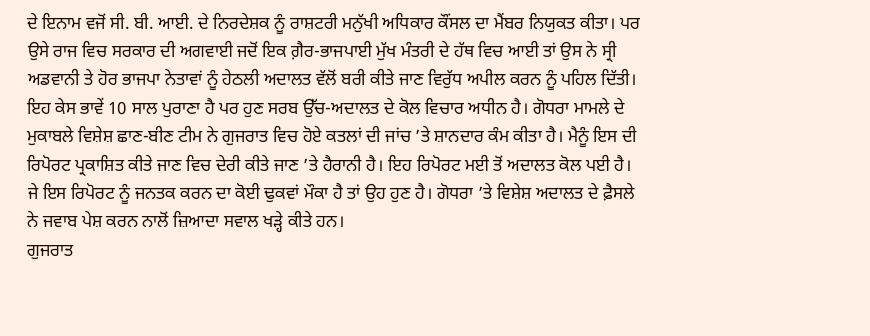ਦੇ ਇਨਾਮ ਵਜੋਂ ਸੀ. ਬੀ. ਆਈ. ਦੇ ਨਿਰਦੇਸ਼ਕ ਨੂੰ ਰਾਸ਼ਟਰੀ ਮਨੁੱਖੀ ਅਧਿਕਾਰ ਕੌਂਸਲ ਦਾ ਮੈਂਬਰ ਨਿਯੁਕਤ ਕੀਤਾ। ਪਰ ਉਸੇ ਰਾਜ ਵਿਚ ਸਰਕਾਰ ਦੀ ਅਗਵਾਈ ਜਦੋਂ ਇਕ ਗ਼ੈਰ-ਭਾਜਪਾਈ ਮੁੱਖ ਮੰਤਰੀ ਦੇ ਹੱਥ ਵਿਚ ਆਈ ਤਾਂ ਉਸ ਨੇ ਸ੍ਰੀ ਅਡਵਾਨੀ ਤੇ ਹੋਰ ਭਾਜਪਾ ਨੇਤਾਵਾਂ ਨੂੰ ਹੇਠਲੀ ਅਦਾਲਤ ਵੱਲੋਂ ਬਰੀ ਕੀਤੇ ਜਾਣ ਵਿਰੁੱਧ ਅਪੀਲ ਕਰਨ ਨੂੰ ਪਹਿਲ ਦਿੱਤੀ। ਇਹ ਕੇਸ ਭਾਵੇਂ 10 ਸਾਲ ਪੁਰਾਣਾ ਹੈ ਪਰ ਹੁਣ ਸਰਬ ਉੱਚ-ਅਦਾਲਤ ਦੇ ਕੋਲ ਵਿਚਾਰ ਅਧੀਨ ਹੈ। ਗੋਧਰਾ ਮਾਮਲੇ ਦੇ ਮੁਕਾਬਲੇ ਵਿਸ਼ੇਸ਼ ਛਾਣ-ਬੀਣ ਟੀਮ ਨੇ ਗੁਜਰਾਤ ਵਿਚ ਹੋਏ ਕਤਲਾਂ ਦੀ ਜਾਂਚ ’ਤੇ ਸ਼ਾਨਦਾਰ ਕੰਮ ਕੀਤਾ ਹੈ। ਮੈਨੂੰ ਇਸ ਦੀ ਰਿਪੋਰਟ ਪ੍ਰਕਾਸ਼ਿਤ ਕੀਤੇ ਜਾਣ ਵਿਚ ਦੇਰੀ ਕੀਤੇ ਜਾਣ ’ਤੇ ਹੈਰਾਨੀ ਹੈ। ਇਹ ਰਿਪੋਰਟ ਮਈ ਤੋਂ ਅਦਾਲਤ ਕੋਲ ਪਈ ਹੈ। ਜੇ ਇਸ ਰਿਪੋਰਟ ਨੂੰ ਜਨਤਕ ਕਰਨ ਦਾ ਕੋਈ ਢੁਕਵਾਂ ਮੌਕਾ ਹੈ ਤਾਂ ਉਹ ਹੁਣ ਹੈ। ਗੋਧਰਾ ’ਤੇ ਵਿਸ਼ੇਸ਼ ਅਦਾਲਤ ਦੇ ਫ਼ੈਸਲੇ ਨੇ ਜਵਾਬ ਪੇਸ਼ ਕਰਨ ਨਾਲੋਂ ਜ਼ਿਆਦਾ ਸਵਾਲ ਖੜ੍ਹੇ ਕੀਤੇ ਹਨ।
ਗੁਜਰਾਤ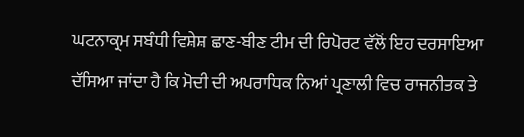ਘਟਨਾਕ੍ਰਮ ਸਬੰਧੀ ਵਿਸ਼ੇਸ਼ ਛਾਣ-ਬੀਣ ਟੀਮ ਦੀ ਰਿਪੋਰਟ ਵੱਲੋਂ ਇਹ ਦਰਸਾਇਆ ਦੱਸਿਆ ਜਾਂਦਾ ਹੈ ਕਿ ਮੋਦੀ ਦੀ ਅਪਰਾਧਿਕ ਨਿਆਂ ਪ੍ਰਣਾਲੀ ਵਿਚ ਰਾਜਨੀਤਕ ਤੇ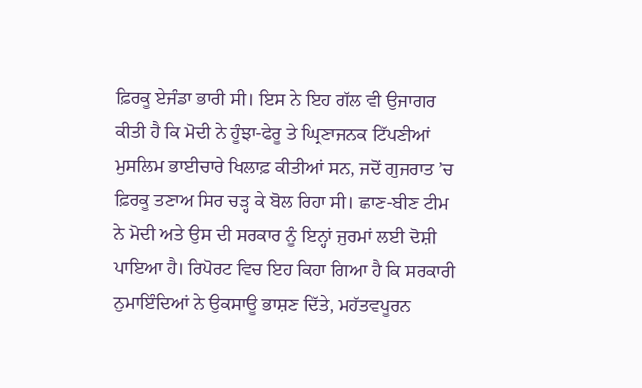ਫ਼ਿਰਕੂ ਏਜੰਡਾ ਭਾਰੀ ਸੀ। ਇਸ ਨੇ ਇਹ ਗੱਲ ਵੀ ਉਜਾਗਰ ਕੀਤੀ ਹੈ ਕਿ ਮੋਦੀ ਨੇ ਹੂੰਝਾ-ਫੇਰੂ ਤੇ ਘ੍ਰਿਣਾਜਨਕ ਟਿੱਪਣੀਆਂ ਮੁਸਲਿਮ ਭਾਈਚਾਰੇ ਖਿਲਾਫ਼ ਕੀਤੀਆਂ ਸਨ, ਜਦੋਂ ਗੁਜਰਾਤ ’ਚ ਫ਼ਿਰਕੂ ਤਣਾਅ ਸਿਰ ਚੜ੍ਹ ਕੇ ਬੋਲ ਰਿਹਾ ਸੀ। ਛਾਣ-ਬੀਣ ਟੀਮ ਨੇ ਮੋਦੀ ਅਤੇ ਉਸ ਦੀ ਸਰਕਾਰ ਨੂੰ ਇਨ੍ਹਾਂ ਜੁਰਮਾਂ ਲਈ ਦੋਸ਼ੀ ਪਾਇਆ ਹੈ। ਰਿਪੋਰਟ ਵਿਚ ਇਹ ਕਿਹਾ ਗਿਆ ਹੈ ਕਿ ਸਰਕਾਰੀ ਨੁਮਾਇੰਦਿਆਂ ਨੇ ਉਕਸਾਊ ਭਾਸ਼ਣ ਦਿੱਤੇ, ਮਹੱਤਵਪੂਰਨ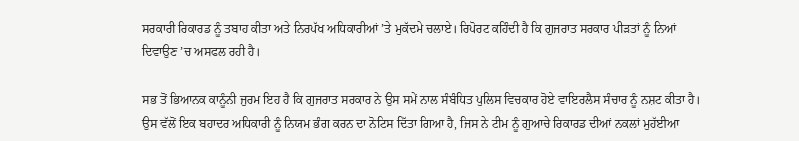ਸਰਕਾਰੀ ਰਿਕਾਰਡ ਨੂੰ ਤਬਾਹ ਕੀਤਾ ਅਤੇ ਨਿਰਪੱਖ ਅਧਿਕਾਰੀਆਂ ’ਤੇ ਮੁਕੱਦਮੇ ਚਲਾਏ। ਰਿਪੋਰਟ ਕਹਿੰਦੀ ਹੈ ਕਿ ਗੁਜਰਾਤ ਸਰਕਾਰ ਪੀੜਤਾਂ ਨੂੰ ਨਿਆਂ ਦਿਵਾਉਣ ’ਚ ਅਸਫਲ ਰਹੀ ਹੈ।

ਸਭ ਤੋਂ ਭਿਆਨਕ ਕਾਨੂੰਨੀ ਜੁਰਮ ਇਹ ਹੈ ਕਿ ਗੁਜਰਾਤ ਸਰਕਾਰ ਨੇ ਉਸ ਸਮੇਂ ਨਾਲ ਸੰਬੰਧਿਤ ਪੁਲਿਸ ਵਿਚਕਾਰ ਹੋਏ ਵਾਇਰਲੈਸ ਸੰਚਾਰ ਨੂੰ ਨਸ਼ਟ ਕੀਤਾ ਹੈ। ਉਸ ਵੱਲੋਂ ਇਕ ਬਹਾਦਰ ਅਧਿਕਾਰੀ ਨੂੰ ਨਿਯਮ ਭੰਗ ਕਰਨ ਦਾ ਨੋਟਿਸ ਦਿੱਤਾ ਗਿਆ ਹੈ, ਜਿਸ ਨੇ ਟੀਮ ਨੂੰ ਗੁਆਚੇ ਰਿਕਾਰਡ ਦੀਆਂ ਨਕਲਾਂ ਮੁਹੱਈਆ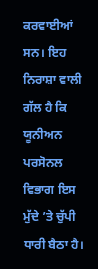ਕਰਵਾਈਆਂ ਸਨ। ਇਹ ਨਿਰਾਸ਼ਾ ਵਾਲੀ ਗੱਲ ਹੈ ਕਿ ਯੂਨੀਅਨ ਪਰਸੋਨਲ ਵਿਭਾਗ ਇਸ ਮੁੱਦੇ ’ਤੇ ਚੁੱਪੀ ਧਾਰੀ ਬੈਠਾ ਹੈ।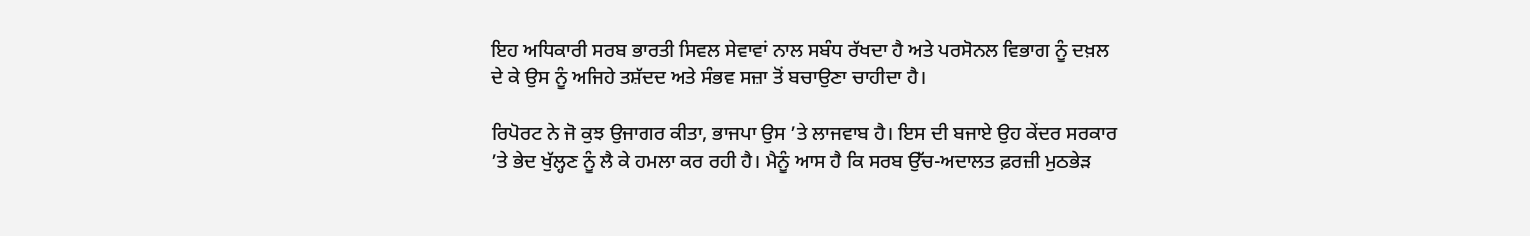ਇਹ ਅਧਿਕਾਰੀ ਸਰਬ ਭਾਰਤੀ ਸਿਵਲ ਸੇਵਾਵਾਂ ਨਾਲ ਸਬੰਧ ਰੱਖਦਾ ਹੈ ਅਤੇ ਪਰਸੋਨਲ ਵਿਭਾਗ ਨੂੰ ਦਖ਼ਲ ਦੇ ਕੇ ਉਸ ਨੂੰ ਅਜਿਹੇ ਤਸ਼ੱਦਦ ਅਤੇ ਸੰਭਵ ਸਜ਼ਾ ਤੋਂ ਬਚਾਉਣਾ ਚਾਹੀਦਾ ਹੈ।

ਰਿਪੋਰਟ ਨੇ ਜੋ ਕੁਝ ਉਜਾਗਰ ਕੀਤਾ, ਭਾਜਪਾ ਉਸ ’ਤੇ ਲਾਜਵਾਬ ਹੈ। ਇਸ ਦੀ ਬਜਾਏ ਉਹ ਕੇਂਦਰ ਸਰਕਾਰ ’ਤੇ ਭੇਦ ਖੁੱਲ੍ਹਣ ਨੂੰ ਲੈ ਕੇ ਹਮਲਾ ਕਰ ਰਹੀ ਹੈ। ਮੈਨੂੰ ਆਸ ਹੈ ਕਿ ਸਰਬ ਉੱਚ-ਅਦਾਲਤ ਫ਼ਰਜ਼ੀ ਮੁਠਭੇੜ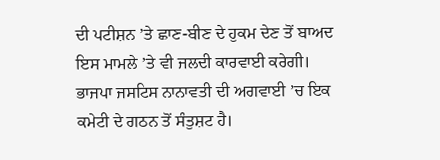ਦੀ ਪਟੀਸ਼ਨ ’ਤੇ ਛਾਣ-ਬੀਣ ਦੇ ਹੁਕਮ ਦੇਣ ਤੋਂ ਬਾਅਦ ਇਸ ਮਾਮਲੇ ’ਤੇ ਵੀ ਜਲਦੀ ਕਾਰਵਾਈ ਕਰੇਗੀ। ਭਾਜਪਾ ਜਸਟਿਸ ਨਾਨਾਵਤੀ ਦੀ ਅਗਵਾਈ ’ਚ ਇਕ ਕਮੇਟੀ ਦੇ ਗਠਨ ਤੋਂ ਸੰਤੁਸ਼ਟ ਹੈ।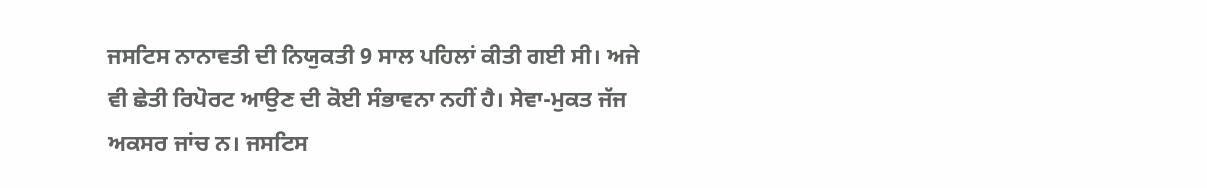ਜਸਟਿਸ ਨਾਨਾਵਤੀ ਦੀ ਨਿਯੁਕਤੀ 9 ਸਾਲ ਪਹਿਲਾਂ ਕੀਤੀ ਗਈ ਸੀ। ਅਜੇ ਵੀ ਛੇਤੀ ਰਿਪੋਰਟ ਆਉਣ ਦੀ ਕੋਈ ਸੰਭਾਵਨਾ ਨਹੀਂ ਹੈ। ਸੇਵਾ-ਮੁਕਤ ਜੱਜ ਅਕਸਰ ਜਾਂਚ ਨ। ਜਸਟਿਸ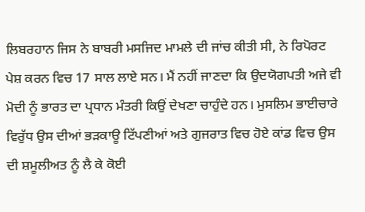ਲਿਬਰਹਾਨ ਜਿਸ ਨੇ ਬਾਬਰੀ ਮਸਜਿਦ ਮਾਮਲੇ ਦੀ ਜਾਂਚ ਕੀਤੀ ਸੀ, ਨੇ ਰਿਪੋਰਟ ਪੇਸ਼ ਕਰਨ ਵਿਚ 17 ਸਾਲ ਲਾਏ ਸਨ। ਮੈਂ ਨਹੀਂ ਜਾਣਦਾ ਕਿ ਉਦਯੋਗਪਤੀ ਅਜੇ ਵੀ ਮੋਦੀ ਨੂੰ ਭਾਰਤ ਦਾ ਪ੍ਰਧਾਨ ਮੰਤਰੀ ਕਿਉਂ ਦੇਖਣਾ ਚਾਹੁੰਦੇ ਹਨ। ਮੁਸਲਿਮ ਭਾਈਚਾਰੇ ਵਿਰੁੱਧ ਉਸ ਦੀਆਂ ਭੜਕਾਊ ਟਿੱਪਣੀਆਂ ਅਤੇ ਗੁਜਰਾਤ ਵਿਚ ਹੋਏ ਕਾਂਡ ਵਿਚ ਉਸ ਦੀ ਸ਼ਮੂਲੀਅਤ ਨੂੰ ਲੈ ਕੇ ਕੋਈ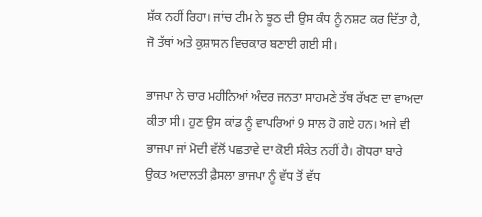ਸ਼ੱਕ ਨਹੀਂ ਰਿਹਾ। ਜਾਂਚ ਟੀਮ ਨੇ ਝੂਠ ਦੀ ਉਸ ਕੰਧ ਨੂੰ ਨਸ਼ਟ ਕਰ ਦਿੱਤਾ ਹੈ, ਜੋ ਤੱਥਾਂ ਅਤੇ ਕੁਸ਼ਾਸਨ ਵਿਚਕਾਰ ਬਣਾਈ ਗਈ ਸੀ।

ਭਾਜਪਾ ਨੇ ਚਾਰ ਮਹੀਨਿਆਂ ਅੰਦਰ ਜਨਤਾ ਸਾਹਮਣੇ ਤੱਥ ਰੱਖਣ ਦਾ ਵਾਅਦਾ ਕੀਤਾ ਸੀ। ਹੁਣ ਉਸ ਕਾਂਡ ਨੂੰ ਵਾਪਰਿਆਂ 9 ਸਾਲ ਹੋ ਗਏ ਹਨ। ਅਜੇ ਵੀ ਭਾਜਪਾ ਜਾਂ ਮੋਦੀ ਵੱਲੋਂ ਪਛਤਾਵੇ ਦਾ ਕੋਈ ਸੰਕੇਤ ਨਹੀਂ ਹੈ। ਗੋਧਰਾ ਬਾਰੇ ਉਕਤ ਅਦਾਲਤੀ ਫ਼ੈਸਲਾ ਭਾਜਪਾ ਨੂੰ ਵੱਧ ਤੋਂ ਵੱਧ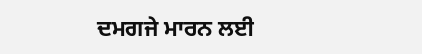ਦਮਗਜੇ ਮਾਰਨ ਲਈ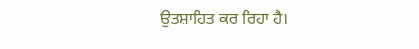ਉਤਸ਼ਾਹਿਤ ਕਰ ਰਿਹਾ ਹੈ।